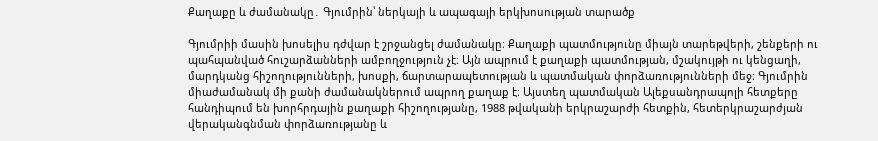Քաղաքը և ժամանակը․ Գյումրին՝ ներկայի և ապագայի երկխոսության տարածք

Գյումրիի մասին խոսելիս դժվար է շրջանցել ժամանակը։ Քաղաքի պատմությունը միայն տարեթվերի, շենքերի ու պահպանված հուշարձանների ամբողջություն չէ։ Այն ապրում է քաղաքի պատմության, մշակույթի ու կենցաղի, մարդկանց հիշողությունների, խոսքի, ճարտարապետության և պատմական փորձառությունների մեջ։ Գյումրին միաժամանակ մի քանի ժամանակներում ապրող քաղաք է։ Այստեղ պատմական Ալեքսանդրապոլի հետքերը հանդիպում են խորհրդային քաղաքի հիշողությանը, 1988 թվականի երկրաշարժի հետքին, հետերկրաշարժյան վերականգնման փորձառությանը և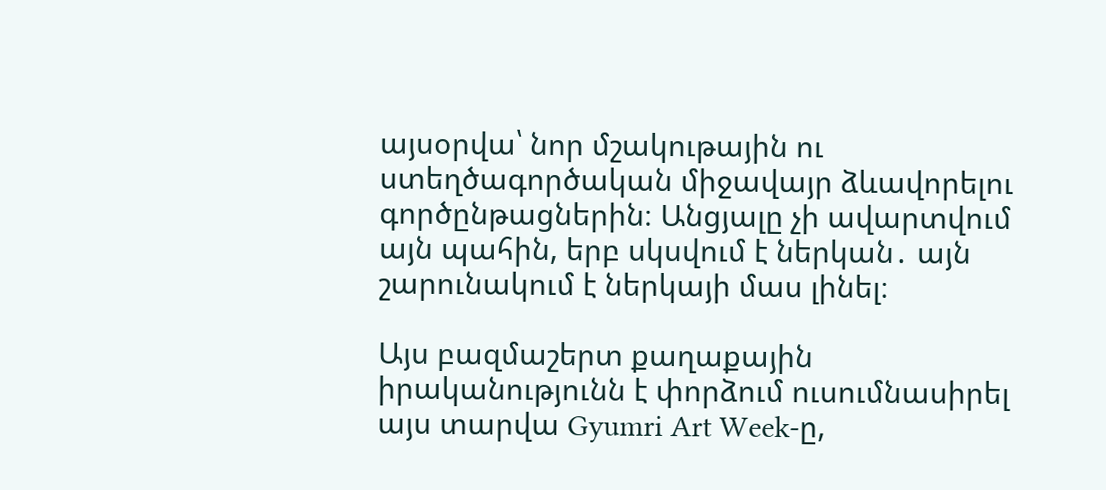այսօրվա՝ նոր մշակութային ու ստեղծագործական միջավայր ձևավորելու գործընթացներին։ Անցյալը չի ավարտվում այն պահին, երբ սկսվում է ներկան․ այն շարունակում է ներկայի մաս լինել։

Այս բազմաշերտ քաղաքային իրականությունն է փորձում ուսումնասիրել այս տարվա Gyumri Art Week-ը,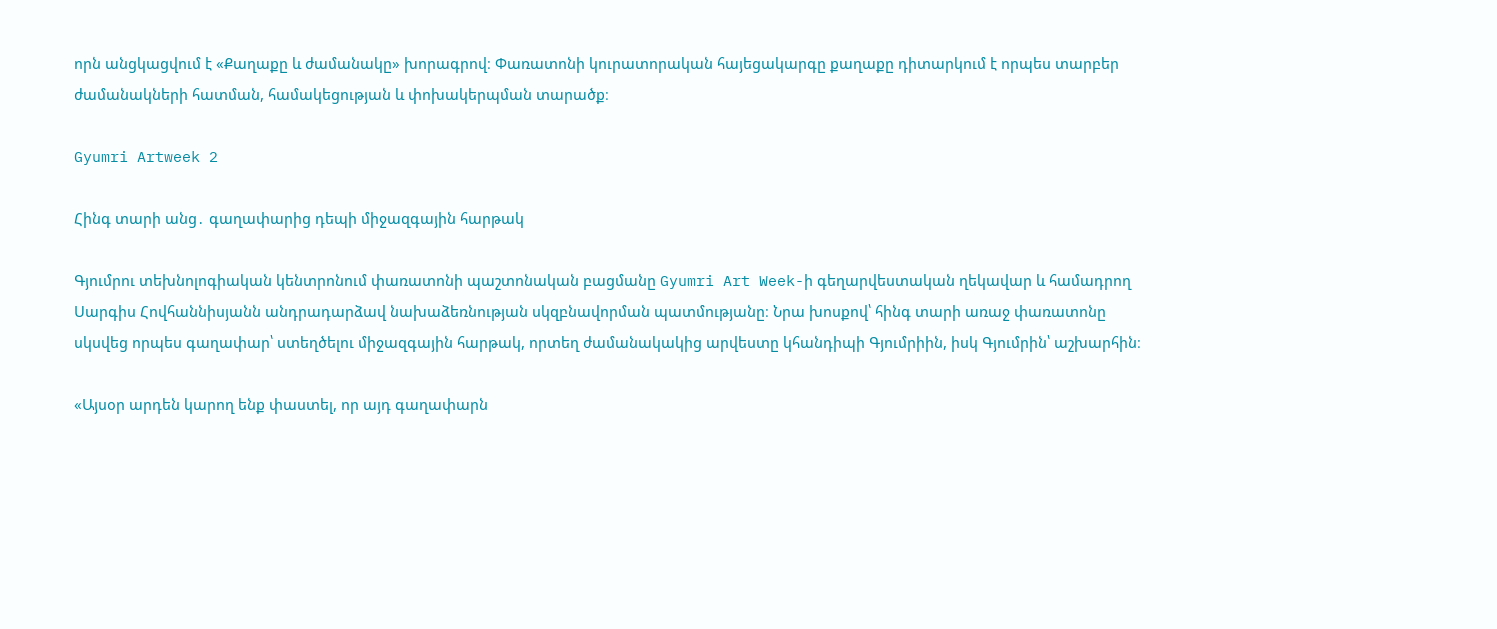որն անցկացվում է «Քաղաքը և ժամանակը» խորագրով։ Փառատոնի կուրատորական հայեցակարգը քաղաքը դիտարկում է որպես տարբեր ժամանակների հատման, համակեցության և փոխակերպման տարածք։

Gyumri Artweek 2

Հինգ տարի անց․ գաղափարից դեպի միջազգային հարթակ

Գյումրու տեխնոլոգիական կենտրոնում փառատոնի պաշտոնական բացմանը Gyumri Art Week-ի գեղարվեստական ղեկավար և համադրող Սարգիս Հովհաննիսյանն անդրադարձավ նախաձեռնության սկզբնավորման պատմությանը։ Նրա խոսքով՝ հինգ տարի առաջ փառատոնը սկսվեց որպես գաղափար՝ ստեղծելու միջազգային հարթակ, որտեղ ժամանակակից արվեստը կհանդիպի Գյումրիին, իսկ Գյումրին՝ աշխարհին։

«Այսօր արդեն կարող ենք փաստել, որ այդ գաղափարն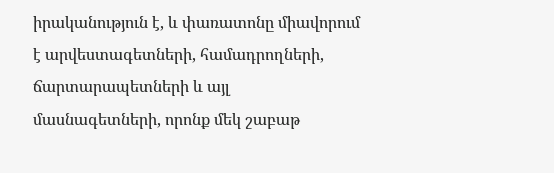իրականություն է, և փառատոնը միավորում է արվեստագետների, համադրողների, ճարտարապետների և այլ մասնագետների, որոնք մեկ շաբաթ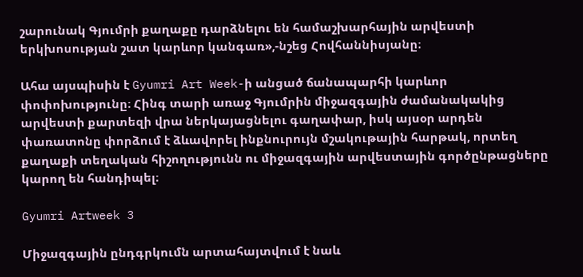շարունակ Գյումրի քաղաքը դարձնելու են համաշխարհային արվեստի երկխոսության շատ կարևոր կանգառ»,-նշեց Հովհաննիսյանը։

Ահա այսպիսին է Gyumri Art Week-ի անցած ճանապարհի կարևոր փոփոխությունը։ Հինգ տարի առաջ Գյումրին միջազգային ժամանակակից արվեստի քարտեզի վրա ներկայացնելու գաղափար, իսկ այսօր արդեն փառատոնը փորձում է ձևավորել ինքնուրույն մշակութային հարթակ, որտեղ քաղաքի տեղական հիշողությունն ու միջազգային արվեստային գործընթացները կարող են հանդիպել։

Gyumri Artweek 3

Միջազգային ընդգրկումն արտահայտվում է նաև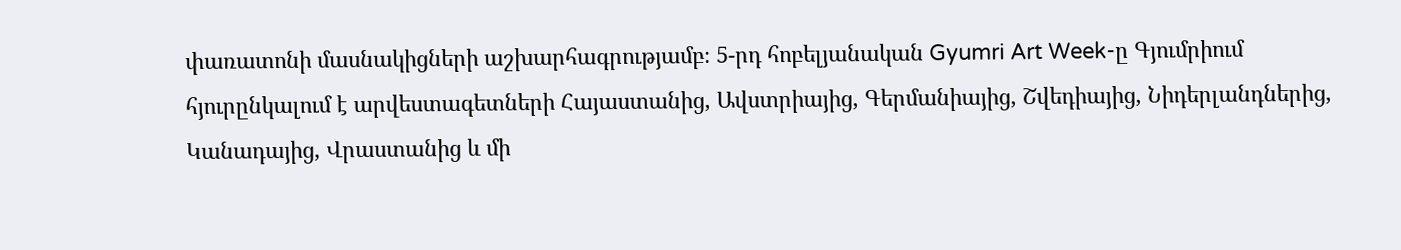փառատոնի մասնակիցների աշխարհագրությամբ։ 5-րդ հոբելյանական Gyumri Art Week-ը Գյումրիում հյուրընկալում է արվեստագետների Հայաստանից, Ավստրիայից, Գերմանիայից, Շվեդիայից, Նիդերլանդներից, Կանադայից, Վրաստանից և մի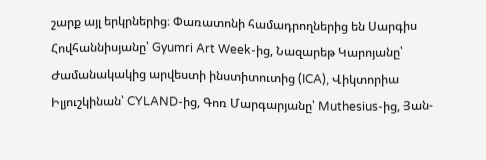շարք այլ երկրներից։ Փառատոնի համադրողներից են Սարգիս Հովհաննիսյանը՝ Gyumri Art Week-ից, Նազարեթ Կարոյանը՝ Ժամանակակից արվեստի ինստիտուտից (ICA), Վիկտորիա Իլյուշկինան՝ CYLAND-ից, Գոռ Մարգարյանը՝ Muthesius-ից, Յան-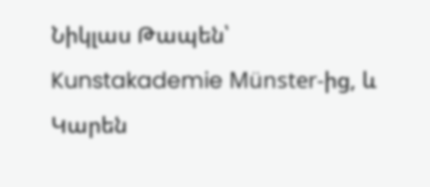Նիկլաս Թապեն՝ Kunstakademie Münster-ից, և Կարեն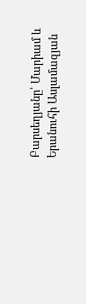Բարսեղյանը՝ Մարիամ և Երանուհի Ասլամազյան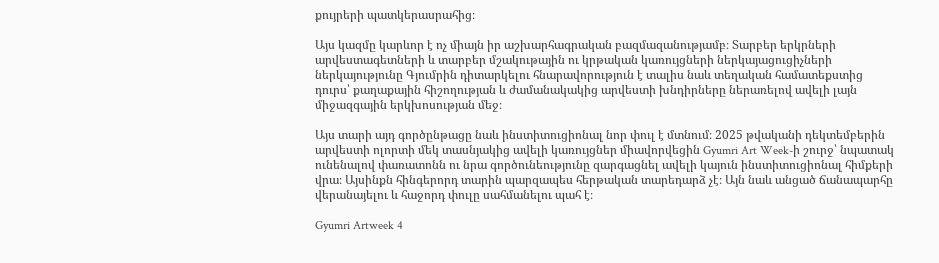քույրերի պատկերասրահից։

Այս կազմը կարևոր է ոչ միայն իր աշխարհագրական բազմազանությամբ։ Տարբեր երկրների արվեստագետների և տարբեր մշակութային ու կրթական կառույցների ներկայացուցիչների ներկայությունը Գյումրին դիտարկելու հնարավորություն է տալիս նաև տեղական համատեքստից դուրս՝ քաղաքային հիշողության և ժամանակակից արվեստի խնդիրները ներառելով ավելի լայն միջազգային երկխոսության մեջ։

Այս տարի այդ գործընթացը նաև ինստիտուցիոնալ նոր փուլ է մտնում։ 2025 թվականի դեկտեմբերին արվեստի ոլորտի մեկ տասնյակից ավելի կառույցներ միավորվեցին Gyumri Art Week-ի շուրջ՝ նպատակ ունենալով փառատոնն ու նրա գործունեությունը զարգացնել ավելի կայուն ինստիտուցիոնալ հիմքերի վրա։ Այսինքն հինգերորդ տարին պարզապես հերթական տարեդարձ չէ։ Այն նաև անցած ճանապարհը վերանայելու և հաջորդ փուլը սահմանելու պահ է։

Gyumri Artweek 4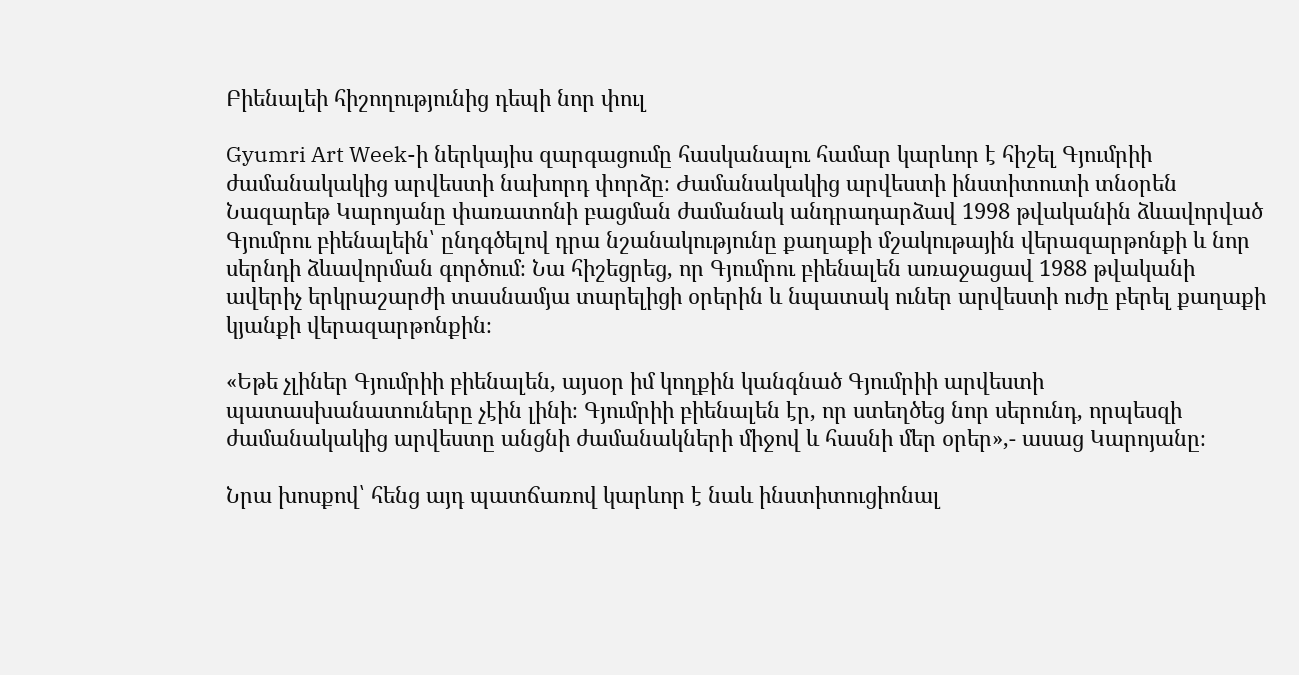Բիենալեի հիշողությունից դեպի նոր փուլ

Gyumri Art Week-ի ներկայիս զարգացումը հասկանալու համար կարևոր է հիշել Գյումրիի ժամանակակից արվեստի նախորդ փորձը։ Ժամանակակից արվեստի ինստիտուտի տնօրեն Նազարեթ Կարոյանը փառատոնի բացման ժամանակ անդրադարձավ 1998 թվականին ձևավորված Գյումրու բիենալեին՝ ընդգծելով դրա նշանակությունը քաղաքի մշակութային վերազարթոնքի և նոր սերնդի ձևավորման գործում։ Նա հիշեցրեց, որ Գյումրու բիենալեն առաջացավ 1988 թվականի ավերիչ երկրաշարժի տասնամյա տարելիցի օրերին և նպատակ ուներ արվեստի ուժը բերել քաղաքի կյանքի վերազարթոնքին։

«Եթե չլիներ Գյումրիի բիենալեն, այսօր իմ կողքին կանգնած Գյումրիի արվեստի պատասխանատուները չէին լինի։ Գյումրիի բիենալեն էր, որ ստեղծեց նոր սերունդ, որպեսզի ժամանակակից արվեստը անցնի ժամանակների միջով և հասնի մեր օրեր»,- ասաց Կարոյանը։

Նրա խոսքով՝ հենց այդ պատճառով կարևոր է նաև ինստիտուցիոնալ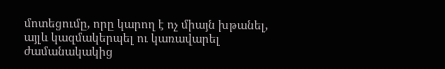մոտեցումը, որը կարող է ոչ միայն խթանել, այլև կազմակերպել ու կառավարել ժամանակակից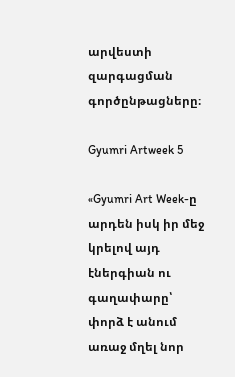արվեստի զարգացման գործընթացները։

Gyumri Artweek 5

«Gyumri Art Week-ը արդեն իսկ իր մեջ կրելով այդ էներգիան ու գաղափարը՝ փորձ է անում առաջ մղել նոր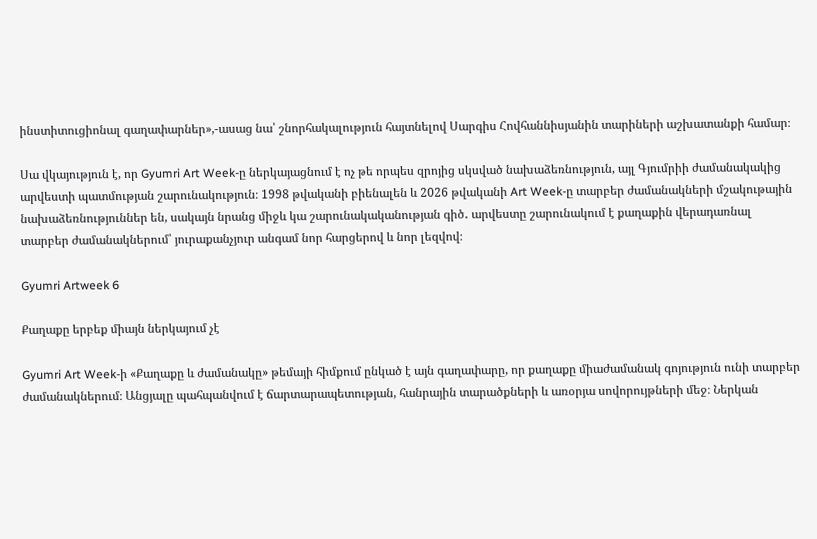ինստիտուցիոնալ գաղափարներ»,-ասաց նա՝ շնորհակալություն հայտնելով Սարգիս Հովհաննիսյանին տարիների աշխատանքի համար։

Սա վկայություն է, որ Gyumri Art Week-ը ներկայացնում է ոչ թե որպես զրոյից սկսված նախաձեռնություն, այլ Գյումրիի ժամանակակից արվեստի պատմության շարունակություն։ 1998 թվականի բիենալեն և 2026 թվականի Art Week-ը տարբեր ժամանակների մշակութային նախաձեռնություններ են, սակայն նրանց միջև կա շարունակականության գիծ․ արվեստը շարունակում է քաղաքին վերադառնալ տարբեր ժամանակներում՝ յուրաքանչյուր անգամ նոր հարցերով և նոր լեզվով։

Gyumri Artweek 6

Քաղաքը երբեք միայն ներկայում չէ

Gyumri Art Week-ի «Քաղաքը և ժամանակը» թեմայի հիմքում ընկած է այն գաղափարը, որ քաղաքը միաժամանակ գոյություն ունի տարբեր ժամանակներում։ Անցյալը պահպանվում է ճարտարապետության, հանրային տարածքների և առօրյա սովորույթների մեջ։ Ներկան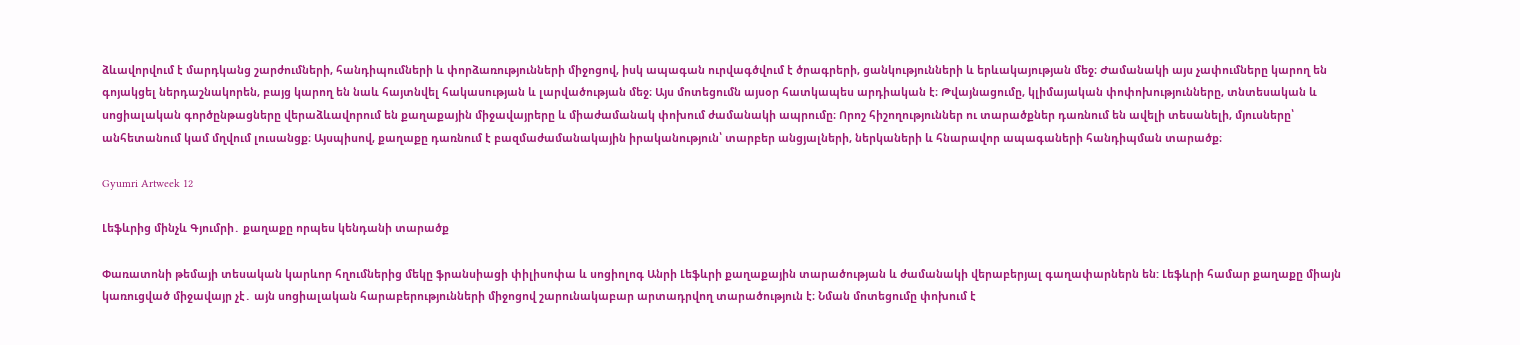ձևավորվում է մարդկանց շարժումների, հանդիպումների և փորձառությունների միջոցով, իսկ ապագան ուրվագծվում է ծրագրերի, ցանկությունների և երևակայության մեջ։ Ժամանակի այս չափումները կարող են գոյակցել ներդաշնակորեն, բայց կարող են նաև հայտնվել հակասության և լարվածության մեջ։ Այս մոտեցումն այսօր հատկապես արդիական է։ Թվայնացումը, կլիմայական փոփոխությունները, տնտեսական և սոցիալական գործընթացները վերաձևավորում են քաղաքային միջավայրերը և միաժամանակ փոխում ժամանակի ապրումը։ Որոշ հիշողություններ ու տարածքներ դառնում են ավելի տեսանելի, մյուսները՝ անհետանում կամ մղվում լուսանցք։ Այսպիսով, քաղաքը դառնում է բազմաժամանակային իրականություն՝ տարբեր անցյալների, ներկաների և հնարավոր ապագաների հանդիպման տարածք։

Gyumri Artweek 12

Լեֆևրից մինչև Գյումրի․ քաղաքը որպես կենդանի տարածք

Փառատոնի թեմայի տեսական կարևոր հղումներից մեկը ֆրանսիացի փիլիսոփա և սոցիոլոգ Անրի Լեֆևրի քաղաքային տարածության և ժամանակի վերաբերյալ գաղափարներն են: Լեֆևրի համար քաղաքը միայն կառուցված միջավայր չէ․ այն սոցիալական հարաբերությունների միջոցով շարունակաբար արտադրվող տարածություն է։ Նման մոտեցումը փոխում է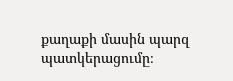քաղաքի մասին պարզ պատկերացումը։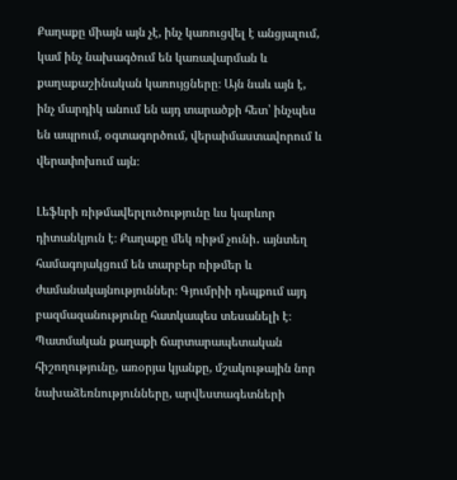Քաղաքը միայն այն չէ, ինչ կառուցվել է անցյալում, կամ ինչ նախագծում են կառավարման և քաղաքաշինական կառույցները։ Այն նաև այն է, ինչ մարդիկ անում են այդ տարածքի հետ՝ ինչպես են ապրում, օգտագործում, վերաիմաստավորում և վերափոխում այն։

Լեֆևրի ռիթմավերլուծությունը ևս կարևոր դիտանկյուն է։ Քաղաքը մեկ ռիթմ չունի․ այնտեղ համագոյակցում են տարբեր ռիթմեր և ժամանակայնություններ։ Գյումրիի դեպքում այդ բազմազանությունը հատկապես տեսանելի է։ Պատմական քաղաքի ճարտարապետական հիշողությունը, առօրյա կյանքը, մշակութային նոր նախաձեռնությունները, արվեստագետների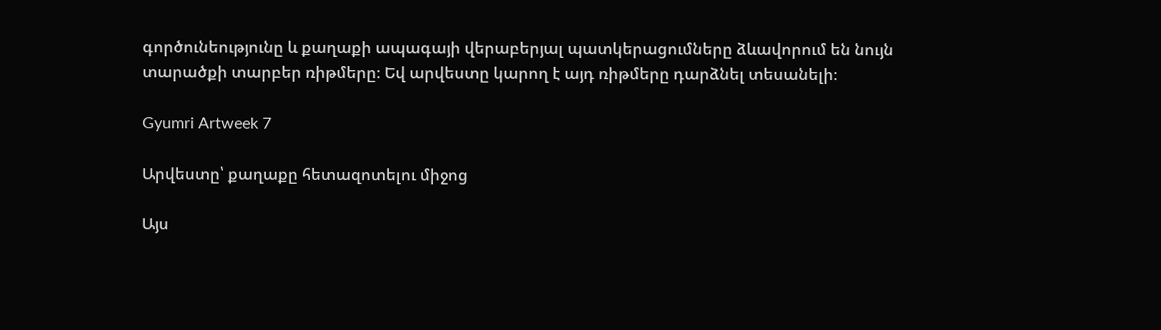գործունեությունը և քաղաքի ապագայի վերաբերյալ պատկերացումները ձևավորում են նույն տարածքի տարբեր ռիթմերը։ Եվ արվեստը կարող է այդ ռիթմերը դարձնել տեսանելի։

Gyumri Artweek 7

Արվեստը՝ քաղաքը հետազոտելու միջոց

Այս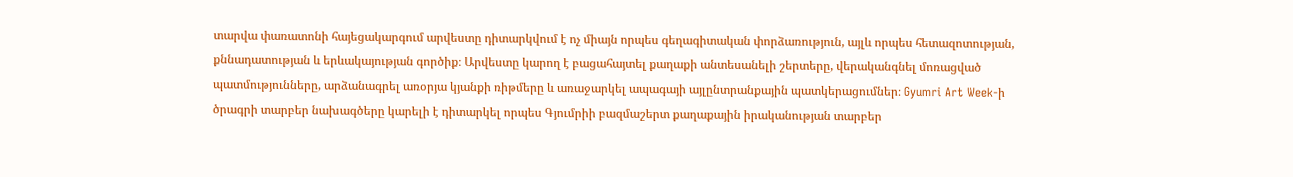տարվա փառատոնի հայեցակարգում արվեստը դիտարկվում է ոչ միայն որպես գեղագիտական փորձառություն, այլև որպես հետազոտության, քննադատության և երևակայության գործիք։ Արվեստը կարող է բացահայտել քաղաքի անտեսանելի շերտերը, վերականգնել մոռացված պատմությունները, արձանագրել առօրյա կյանքի ռիթմերը և առաջարկել ապագայի այլընտրանքային պատկերացումներ։ Gyumri Art Week-ի ծրագրի տարբեր նախագծերը կարելի է դիտարկել որպես Գյումրիի բազմաշերտ քաղաքային իրականության տարբեր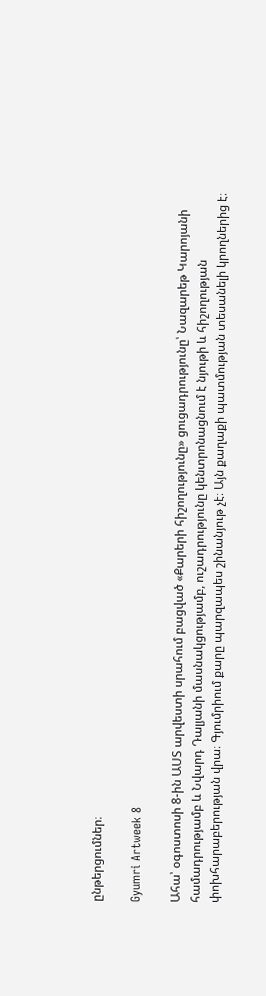ընթերցումներ։

Gyumri Artweek 8

Ահա՝ օգոստոսի 8-ին ԱՍՏ արվեստի սրահում բացված «Քարերի հիշողությունը» ցուցադրությունը՝ Նազարեթ Կարոյանի համադրությամբ և Նվարդ Դալյանի մասնակցությամբ, ուշադրությունը կենտրոնացնում է նյութի և հիշողության փոխհարաբերության վրա։ Գյումրիում քարը պարզապես շինանյութ չէ։ Այն քաղաքի պատմության տեսանելի կրողներից է։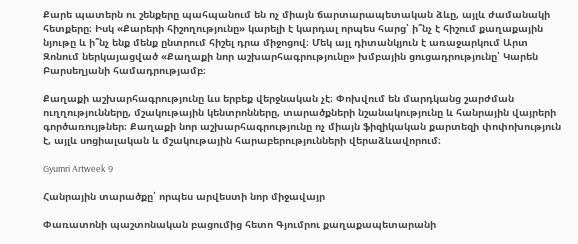Քարե պատերն ու շենքերը պահպանում են ոչ միայն ճարտարապետական ձևը, այլև ժամանակի հետքերը։ Իսկ «Քարերի հիշողությունը» կարելի է կարդալ որպես հարց՝ ի՞նչ է հիշում քաղաքային նյութը և ի՞նչ ենք մենք ընտրում հիշել դրա միջոցով։ Մեկ այլ դիտանկյուն է առաջարկում Արտ Զոնում ներկայացված «Քաղաքի նոր աշխարհագրությունը» խմբային ցուցադրությունը՝ Կարեն Բարսեղյանի համադրությամբ։

Քաղաքի աշխարհագրությունը ևս երբեք վերջնական չէ։ Փոխվում են մարդկանց շարժման ուղղությունները, մշակութային կենտրոնները, տարածքների նշանակությունը և հանրային վայրերի գործառույթներ։ Քաղաքի նոր աշխարհագրությունը ոչ միայն ֆիզիկական քարտեզի փոփոխություն է, այլև սոցիալական և մշակութային հարաբերությունների վերաձևավորում։

Gyumri Artweek 9

Հանրային տարածքը՝ որպես արվեստի նոր միջավայր

Փառատոնի պաշտոնական բացումից հետո Գյումրու քաղաքապետարանի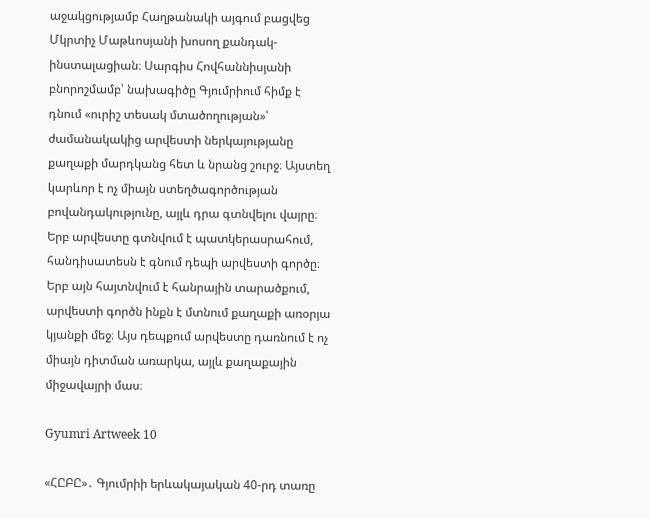աջակցությամբ Հաղթանակի այգում բացվեց Մկրտիչ Մաթևոսյանի խոսող քանդակ-ինստալացիան։ Սարգիս Հովհաննիսյանի բնորոշմամբ՝ նախագիծը Գյումրիում հիմք է դնում «ուրիշ տեսակ մտածողության»՝ ժամանակակից արվեստի ներկայությանը քաղաքի մարդկանց հետ և նրանց շուրջ։ Այստեղ կարևոր է ոչ միայն ստեղծագործության բովանդակությունը, այլև դրա գտնվելու վայրը։ Երբ արվեստը գտնվում է պատկերասրահում, հանդիսատեսն է գնում դեպի արվեստի գործը։ Երբ այն հայտնվում է հանրային տարածքում, արվեստի գործն ինքն է մտնում քաղաքի առօրյա կյանքի մեջ։ Այս դեպքում արվեստը դառնում է ոչ միայն դիտման առարկա, այլև քաղաքային միջավայրի մաս։

Gyumri Artweek 10

«ՀԸԲԸ»․ Գյումրիի երևակայական 40-րդ տառը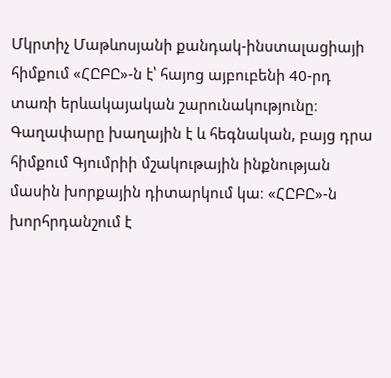Մկրտիչ Մաթևոսյանի քանդակ-ինստալացիայի հիմքում «ՀԸԲԸ»-ն է՝ հայոց այբուբենի 40-րդ տառի երևակայական շարունակությունը։ Գաղափարը խաղային է և հեգնական, բայց դրա հիմքում Գյումրիի մշակութային ինքնության մասին խորքային դիտարկում կա։ «ՀԸԲԸ»-ն խորհրդանշում է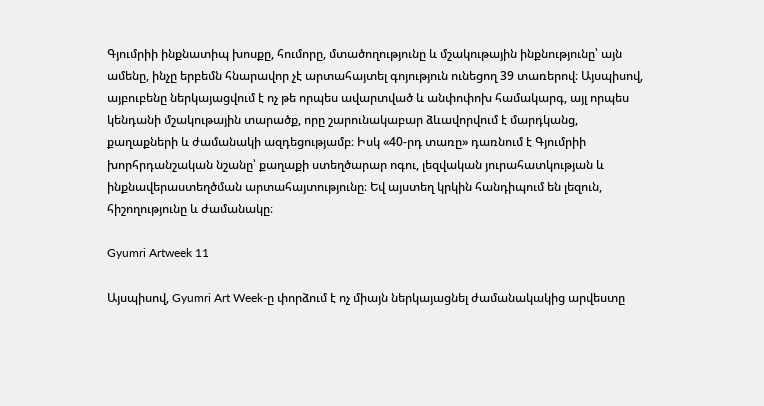Գյումրիի ինքնատիպ խոսքը, հումորը, մտածողությունը և մշակութային ինքնությունը՝ այն ամենը, ինչը երբեմն հնարավոր չէ արտահայտել գոյություն ունեցող 39 տառերով։ Այսպիսով, այբուբենը ներկայացվում է ոչ թե որպես ավարտված և անփոփոխ համակարգ, այլ որպես կենդանի մշակութային տարածք, որը շարունակաբար ձևավորվում է մարդկանց, քաղաքների և ժամանակի ազդեցությամբ։ Իսկ «40-րդ տառը» դառնում է Գյումրիի խորհրդանշական նշանը՝ քաղաքի ստեղծարար ոգու, լեզվական յուրահատկության և ինքնավերաստեղծման արտահայտությունը։ Եվ այստեղ կրկին հանդիպում են լեզուն, հիշողությունը և ժամանակը։

Gyumri Artweek 11

Այսպիսով, Gyumri Art Week-ը փորձում է ոչ միայն ներկայացնել ժամանակակից արվեստը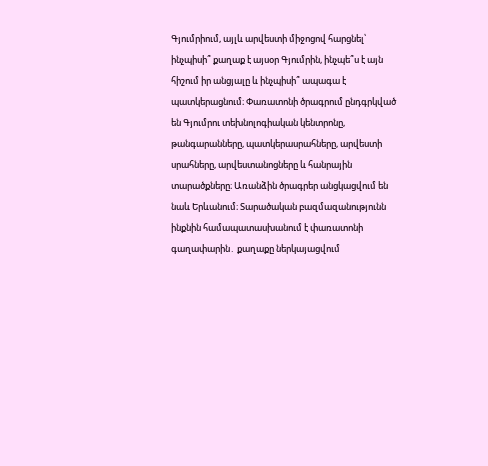Գյումրիում, այլև արվեստի միջոցով հարցնել՝ ինչպիսի՞ քաղաք է այսօր Գյումրին, ինչպե՞ս է այն հիշում իր անցյալը և ինչպիսի՞ ապագա է պատկերացնում։ Փառատոնի ծրագրում ընդգրկված են Գյումրու տեխնոլոգիական կենտրոնը, թանգարանները, պատկերասրահները, արվեստի սրահները, արվեստանոցները և հանրային տարածքները։ Առանձին ծրագրեր անցկացվում են նաև Երևանում։ Տարածական բազմազանությունն ինքնին համապատասխանում է փառատոնի գաղափարին․ քաղաքը ներկայացվում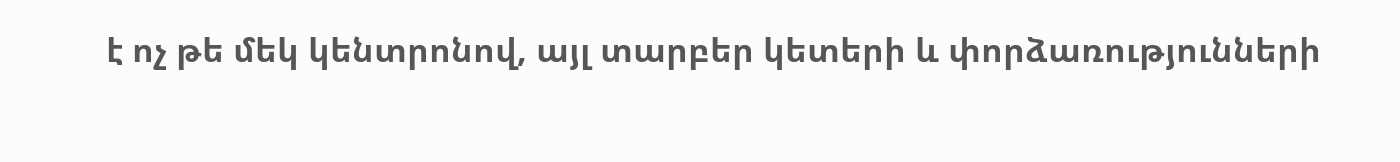է ոչ թե մեկ կենտրոնով, այլ տարբեր կետերի և փորձառությունների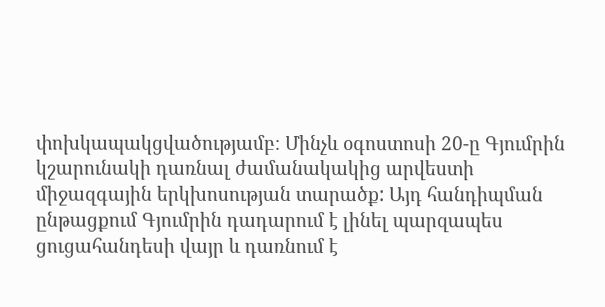փոխկապակցվածությամբ։ Մինչև օգոստոսի 20-ը Գյումրին կշարունակի դառնալ ժամանակակից արվեստի միջազգային երկխոսության տարածք: Այդ հանդիպման ընթացքում Գյումրին դադարում է լինել պարզապես ցուցահանդեսի վայր և դառնում է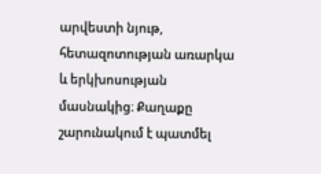արվեստի նյութ, հետազոտության առարկա և երկխոսության մասնակից։ Քաղաքը շարունակում է պատմել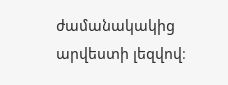ժամանակակից արվեստի լեզվով։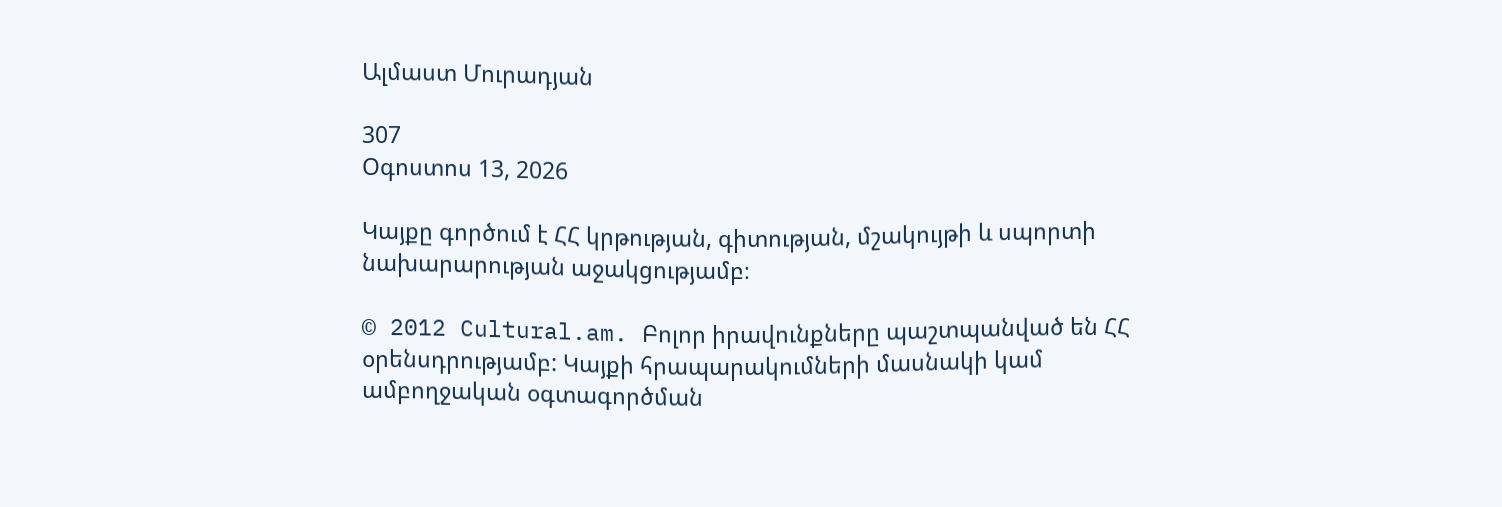Ալմաստ Մուրադյան

307
Օգոստոս 13, 2026

Կայքը գործում է ՀՀ կրթության, գիտության, մշակույթի և սպորտի նախարարության աջակցությամբ։

© 2012 Cultural.am. Բոլոր իրավունքները պաշտպանված են ՀՀ օրենսդրությամբ: Կայքի հրապարակումների մասնակի կամ ամբողջական օգտագործման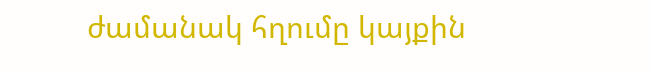ժամանակ հղումը կայքին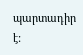պարտադիր է: